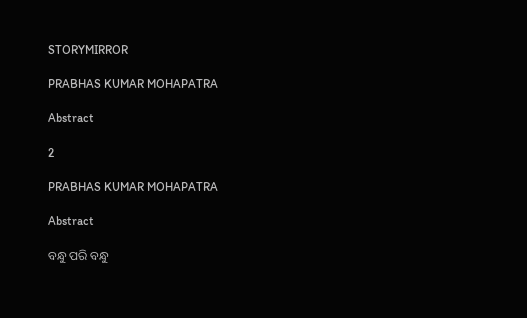STORYMIRROR

PRABHAS KUMAR MOHAPATRA

Abstract

2

PRABHAS KUMAR MOHAPATRA

Abstract

ବନ୍ଧୁ ପରି ବନ୍ଧୁ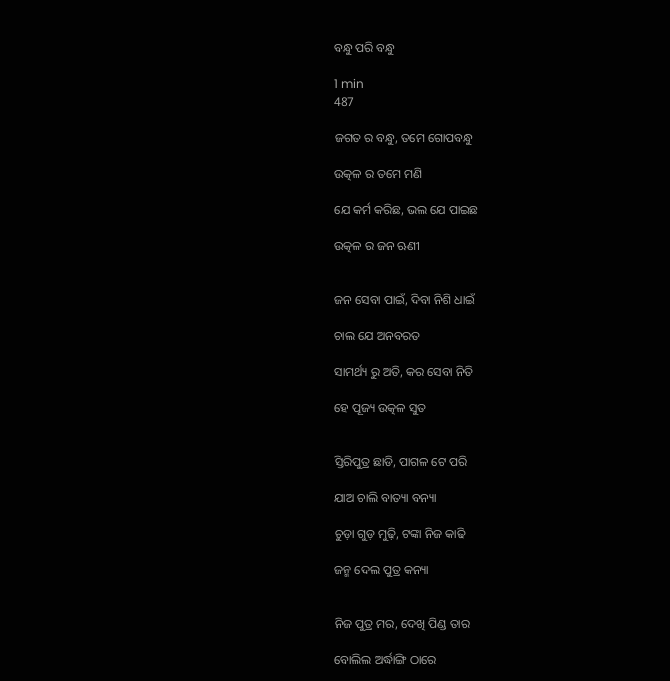ବନ୍ଧୁ ପରି ବନ୍ଧୁ

1 min
487

ଜଗତ ର ବନ୍ଧୁ, ତମେ ଗୋପବନ୍ଧୁ

ଉତ୍କଳ ର ତମେ ମଣି

ଯେ କର୍ମ କରିଛ, ଭଲ ଯେ ପାଇଛ

ଉତ୍କଳ ର ଜନ ଋଣୀ


ଜନ ସେବା ପାଇଁ, ଦିବା ନିଶି ଧାଇଁ

ଚାଲ ଯେ ଅନବରତ

ସାମର୍ଥ୍ୟ ରୁ ଅତି, କର ସେବା ନିତି

ହେ ପୂଜ୍ୟ ଉତ୍କଳ ସୁତ


ସ୍ତିରିପୁତ୍ର ଛାଡି, ପାଗଳ ଟେ ପରି

ଯାଅ ଚାଲି ବାତ୍ୟା ବନ୍ୟା

ଚୁଡ଼ା ଗୁଡ଼ ମୁଢ଼ି, ଟଙ୍କା ନିଜ କାଢି

ଜନ୍ମ ଦେଲ ପୁତ୍ର କନ୍ୟା


ନିଜ ପୁତ୍ର ମର, ଦେଖି ପିଣ୍ଡ ତାର

ବୋଲିଲ ଅର୍ଦ୍ଧାଙ୍ଗି ଠାରେ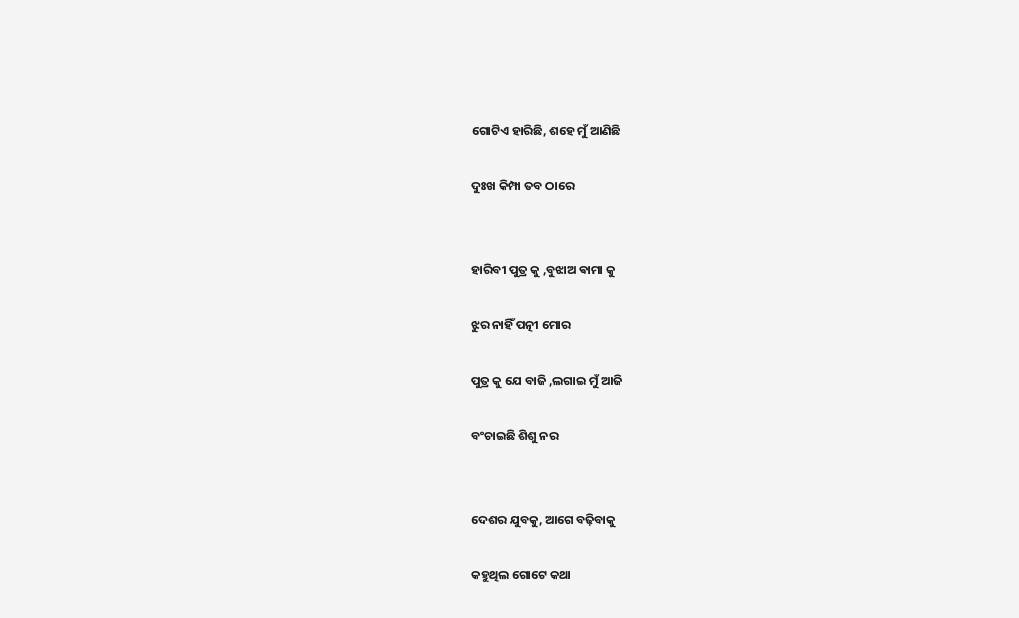ଗୋଟିଏ ହାରିଛି, ଶହେ ମୁଁ ଆଣିଛି

ଦୁଃଖ କିମ୍ପା ତବ ଠାରେ


ହାରିବୀ ପୁତ୍ର କୁ ,ବୁଝାଅ ଵାମା କୁ

ଝୁର ନାହିଁ ପତ୍ନୀ ମୋର

ପୁତ୍ର କୁ ଯେ ବାଜି ,ଲଗାଇ ମୁଁ ଆଜି

ବଂଚାଇଛି ଶିଶୁ ନର


ଦେଶର ଯୁବକୁ, ଆଗେ ବଢ଼ିବାକୁ

କହୁଥିଲ ଗୋଟେ କଥା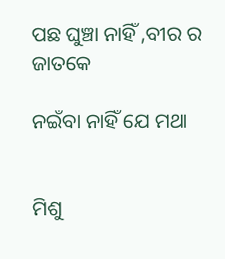ପଛ ଘୁଞ୍ଚା ନାହିଁ ,ବୀର ର ଜାତକେ

ନଇଁବା ନାହିଁ ଯେ ମଥା


ମିଶୁ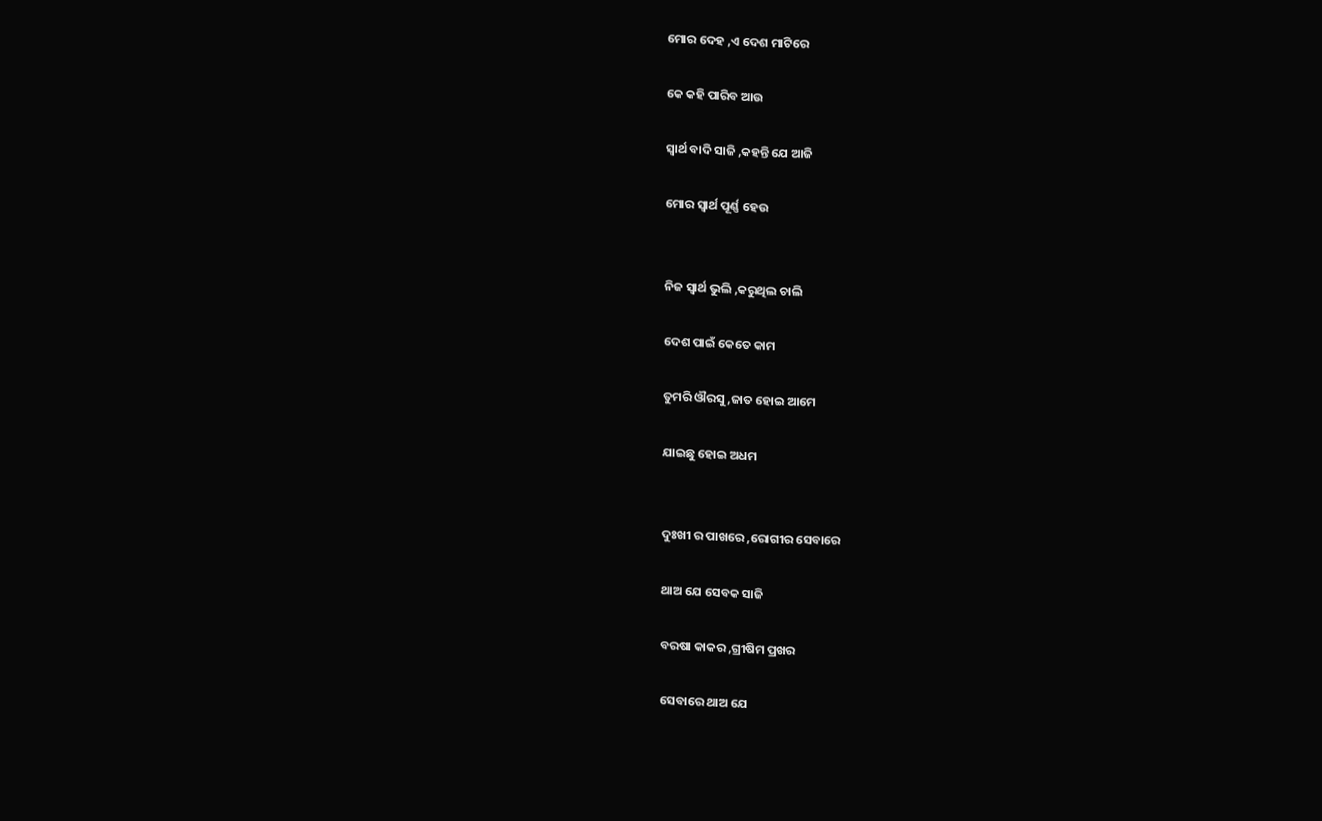ମୋର ଦେହ ,ଏ ଦେଶ ମାଟିରେ

କେ କହି ପାରିବ ଆଉ

ସ୍ବାର୍ଥ ବାଦି ସାଜି ,କହନ୍ତି ଯେ ଆଜି

ମୋର ସ୍ବାର୍ଥ ପୂର୍ଣ୍ଣ ହେଉ


ନିଜ ସ୍ବାର୍ଥ ଭୁଲି ,କରୁଥିଲ ଚାଲି

ଦେଶ ପାଇଁ କେତେ କାମ

ତୁମରି ଔରସୁ ,ଜାତ ହୋଇ ଆମେ

ଯାଇଛୁ ହୋଇ ଅଧମ


ଦୁଃଖୀ ର ପାଖରେ ,ରୋଗୀର ସେବାରେ

ଥାଅ ଯେ ସେବକ ସାଜି

ବରଷା କାକର ,ଗ୍ରୀଷିମ ପ୍ରଖର

ସେବାରେ ଥାଅ ଯେ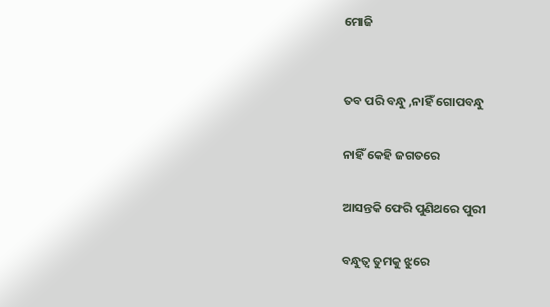ମୋଜି


ତବ ପରି ବନ୍ଧୁ ,ନାହିଁ ଗୋପବନ୍ଧୁ

ନାହିଁ କେହି ଜଗତରେ

ଆସନ୍ତକି ଫେରି ପୁଣିଥରେ ପୁରୀ

ବନ୍ଧୁତ୍ୱ ତୁମକୁ ଝୁରେ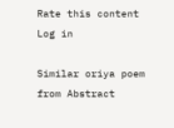Rate this content
Log in

Similar oriya poem from Abstract